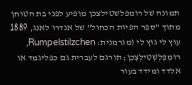תמונה של רומפלשטילצכן מופיע לפני בת הטוחן מתוך "ספר הפיות הכחול" של אנדרו לאנג, 1889
עוּץ לי גוּץ לי (מגרמנית: Rumpelstilzchen, רוּמְפֶּלְשְׁטִילְצְכֶן; תורגם לעברית גם כפליגמד או אלדד ומידד בעור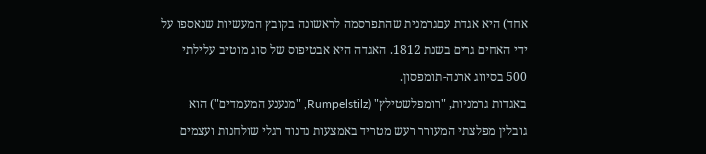אחד) היא אגדת עםגרמנית שהתפרסמה לראשונה בקובץ המעשיות שנאספו על ידי האחים גרים בשנת 1812. האגדה היא אבטיפוס של סוג מוטיב עלילתי 500 בסיווג ארנה-תומפסון.
באגדות גרמניות, "רומפלשטילץ" (Rumpelstilz, "מנענע המעמדים") הוא גובלין מפלצתי המעורר רעש מטריד באמצעות נדנוד רגלי שולחנות ועצמים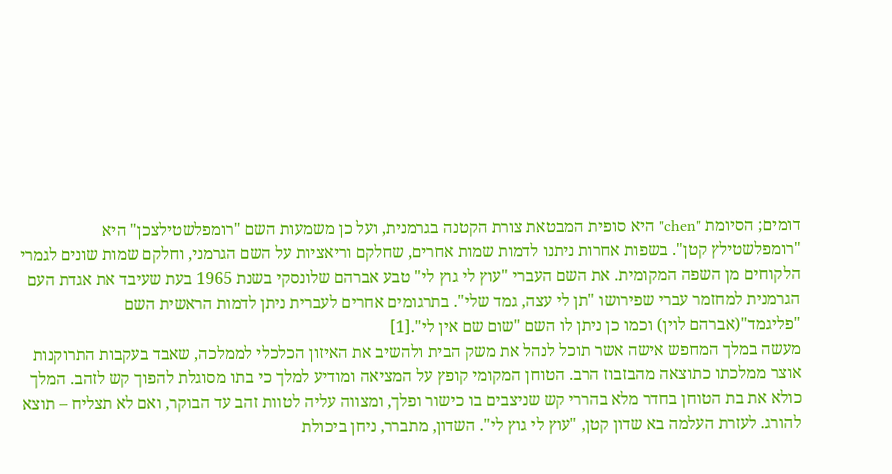דומים; הסיומת "chen" היא סופית המבטאת צורת הקטנה בגרמנית, ועל כן משמעות השם "רומפלשטילצכן" היא "רומפלשטילץ קטן". בשפות אחרות ניתנו לדמות שמות אחרים, שחלקם וריאציות על השם הגרמני, וחלקם שמות שונים לגמרי הלקוחים מן השפה המקומית. את השם העברי "עוץ לי גוץ לי" טבע אברהם שלונסקי בשנת 1965 בעת שעיבד את אגדת העם הגרמנית למחזמר עברי שפירושו "תן לי עצה, גמד שלי". בתרגומים אחרים לעברית ניתן לדמות הראשית השם "פליגמד"(אברהם לוין) וכמו כן ניתן לו השם "שום שם אין לי".[1]
מעשה במלך המחפש אישה אשר תוכל לנהל את משק הבית ולהשיב את האיזון הכלכלי לממלכה, שאבד בעקבות התרוקנות אוצר ממלכתו כתוצאה מהבזבוז הרב. הטוחן המקומי קופץ על המציאה ומודיע למלך כי בתו מסוגלת להפוך קש לזהב. המלך כולא את בת הטוחן בחדר מלא בהררי קש שניצבים בו כישור ופלך, ומצווה עליה לטוות זהב עד הבוקר, ואם לא תצליח – תוצא להורג. לעזרת העלמה בא שדון קטן, "עוץ לי גוץ לי". השדון, מתברר, ניחן ביכולת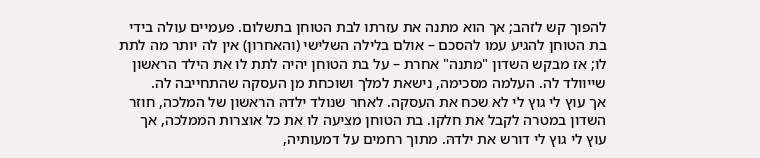להפוך קש לזהב; אך הוא מתנה את עזרתו לבת הטוחן בתשלום. פעמיים עולה בידי בת הטוחן להגיע עמו להסכם – אולם בלילה השלישי (והאחרון) אין לה יותר מה לתת לו; אז מבקש השדון "מתנה" אחרת – על בת הטוחן יהיה לתת לו את הילד הראשון שייוולד לה. העלמה מסכימה, נישאת למלך ושוכחת מן העסקה שהתחייבה לה.
אך עוץ לי גוץ לי לא שכח את העסקה. לאחר שנולד ילדהּ הראשון של המלכה, חוזר השדון במטרה לקבל את חלקו. בת הטוחן מציעה לו את כל אוצרות הממלכה, אך עוץ לי גוץ לי דורש את ילדהּ. מתוך רחמים על דמעותיה,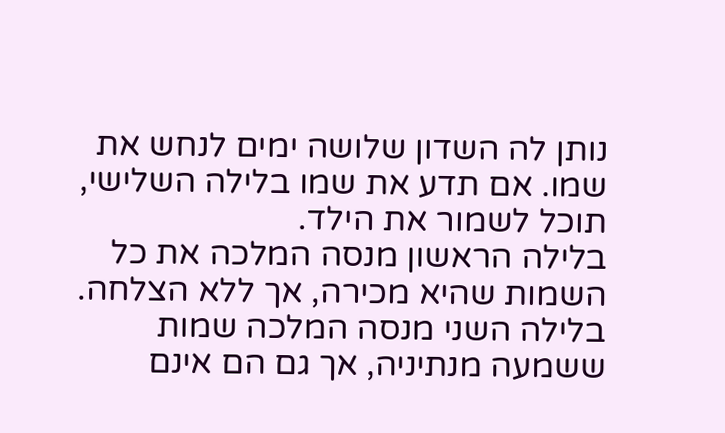נותן לה השדון שלושה ימים לנחש את שמו. אם תדע את שמו בלילה השלישי, תוכל לשמור את הילד.
בלילה הראשון מנסה המלכה את כל השמות שהיא מכירה, אך ללא הצלחה. בלילה השני מנסה המלכה שמות ששמעה מנתיניה, אך גם הם אינם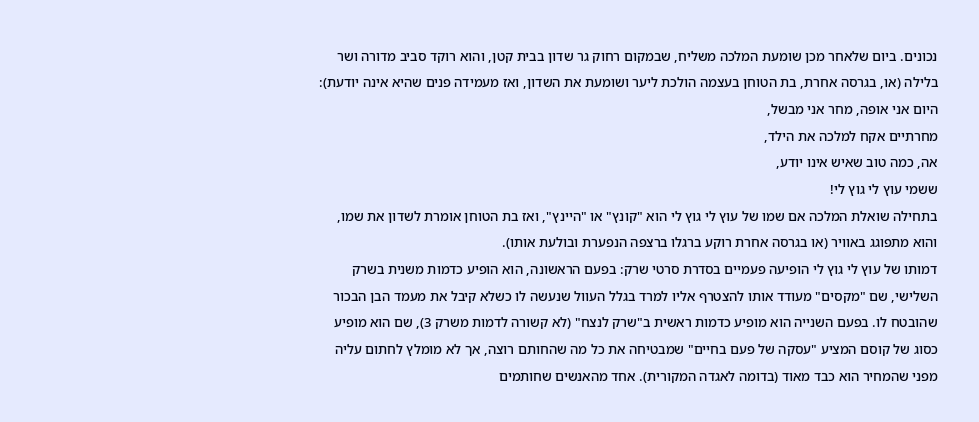נכונים. ביום שלאחר מכן שומעת המלכה משליח, שבמקום רחוק גר שדון בבית קטן, והוא רוקד סביב מדורה ושר בלילה (או, בגרסה אחרת, בת הטוחן בעצמה הולכת ליער ושומעת את השדון, ואז מעמידה פנים שהיא אינה יודעת):
היום אני אופה, מחר אני מבשל,
מחרתיים אקח למלכה את הילד,
אה, כמה טוב שאיש אינו יודע,
ששמי עוץ לי גוץ לי!
בתחילה שואלת המלכה אם שמו של עוץ לי גוץ לי הוא "קונץ" או "היינץ", ואז בת הטוחן אומרת לשדון את שמו, והוא מתפוגג באוויר (או בגרסה אחרת רוקע ברגלו ברצפה הנפערת ובולעת אותו).
דמותו של עוץ לי גוץ לי הופיעה פעמיים בסדרת סרטי שרק: בפעם הראשונה, הוא הופיע כדמות משנית בשרק השלישי, שם "מקסים" מעודד אותו להצטרף אליו למרד בגלל העוול שנעשה לו כשלא קיבל את מעמד הבן הבכור שהובטח לו. בפעם השנייה הוא מופיע כדמות ראשית ב"שרק לנצח" (לא קשורה לדמות משרק 3), שם הוא מופיע כסוג של קוסם המציע "עסקה של פעם בחיים" שמבטיחה את כל מה שהחותם רוצה, אך לא מומלץ לחתום עליה מפני שהמחיר הוא כבד מאוד (בדומה לאגדה המקורית). אחד מהאנשים שחותמים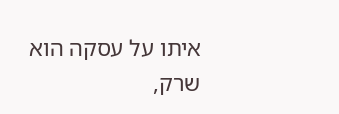איתו על עסקה הוא שרק,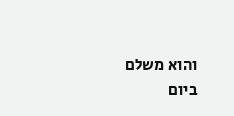והוא משלם ביום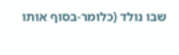שבו נולד (כלומר-בסוף אותו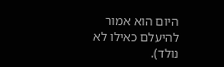היום הוא אמור להיעלם כאילו לא נולד).